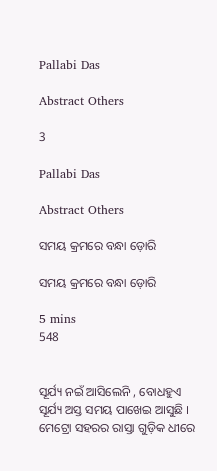Pallabi Das

Abstract Others

3

Pallabi Das

Abstract Others

ସମୟ କ୍ରମରେ ବନ୍ଧା ଡ଼ୋରି

ସମୟ କ୍ରମରେ ବନ୍ଧା ଡ଼ୋରି

5 mins
548


ସୂର୍ଯ୍ୟ ନଇଁ ଆସିଲେନି , ବୋଧହୁଏ ସୂର୍ଯ୍ୟ ଅସ୍ତ ସମୟ ପାଖେଇ ଆସୁଛି । ମେଟ୍ରୋ ସହରର ରାସ୍ତା ଗୁଡ଼ିକ ଧୀରେ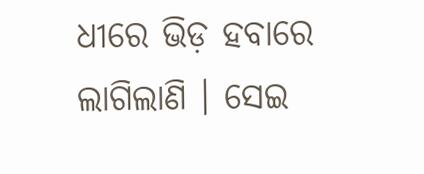ଧୀରେ ଭିଡ଼ ହବାରେ ଲାଗିଲାଣି । ସେଇ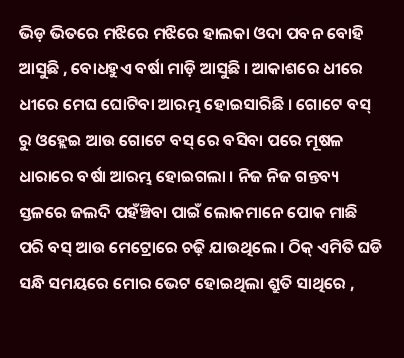ଭିଡ଼ ଭିତରେ ମଝିରେ ମଝିରେ ହାଲକା ଓଦା ପବନ ବୋହି ଆସୁଛି , ବୋଧହୁଏ ବର୍ଷା ମାଡ଼ି ଆସୁଛି । ଆକାଶରେ ଧୀରେ ଧୀରେ ମେଘ ଘୋଟିବା ଆରମ୍ଭ ହୋଇସାରିଛି । ଗୋଟେ ବସ୍ ରୁ ଓହ୍ଲେଇ ଆଉ ଗୋଟେ ବସ୍ ରେ ବସିବା ପରେ ମୂଷଳ ଧାରାରେ ବର୍ଷା ଆରମ୍ଭ ହୋଇଗଲା । ନିଜ ନିଜ ଗନ୍ତବ୍ୟ ସ୍ତଳରେ ଜଲଦି ପହଁଞ୍ଚିବା ପାଇଁ ଲୋକମାନେ ପୋକ ମାଛି ପରି ବସ୍ ଆଉ ମେଟ୍ରୋରେ ଚଢ଼ି ଯାଉଥିଲେ । ଠିକ୍ ଏମିତି ଘଡି ସନ୍ଧି ସମୟରେ ମୋର ଭେଟ ହୋଇଥିଲା ଶ୍ରୁତି ସାଥିରେ ,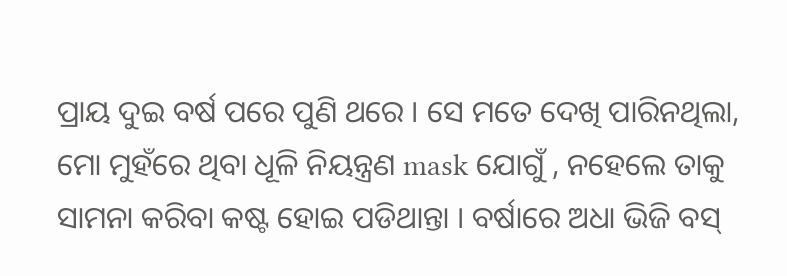ପ୍ରାୟ ଦୁଇ ବର୍ଷ ପରେ ପୁଣି ଥରେ । ସେ ମତେ ଦେଖି ପାରିନଥିଲା, ମୋ ମୁହଁରେ ଥିବା ଧୂଳି ନିୟନ୍ତ୍ରଣ mask ଯୋଗୁଁ , ନହେଲେ ତାକୁ ସାମନା କରିବା କଷ୍ଟ ହୋଇ ପଡିଥାନ୍ତା । ବର୍ଷାରେ ଅଧା ଭିଜି ବସ୍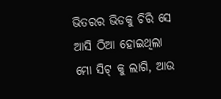ଭିତରର ଭିଡକୁ ଚିରି ସେ ଆସି ଠିଆ ହୋଇଥିଲା ମୋ ସିଟ୍ କୁ ଲାଗି, ଆଉ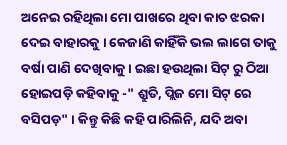ଅନେଇ ରହିଥିଲା ମୋ ପାଖରେ ଥିବା କାଚ ଝରକା ଦେଇ ବାହାରକୁ । କେଜାଣି କାହିଁକି ଭଲ ଲାଗେ ତାକୁ ବର୍ଷା ପାଣି ଦେଖିବାକୁ । ଇଛା ହଉଥିଲା ସିଟ୍ ରୁ ଠିଆ ହୋଇପଡ଼ି କହିବାକୁ -" ଶ୍ରୁତି, ପ୍ଲିଜ ମୋ ସିଟ୍ ରେ ବସିପଡ଼" । କିନ୍ତୁ କିଛି କହି ପାରିଲିନି, ଯଦି ଅବା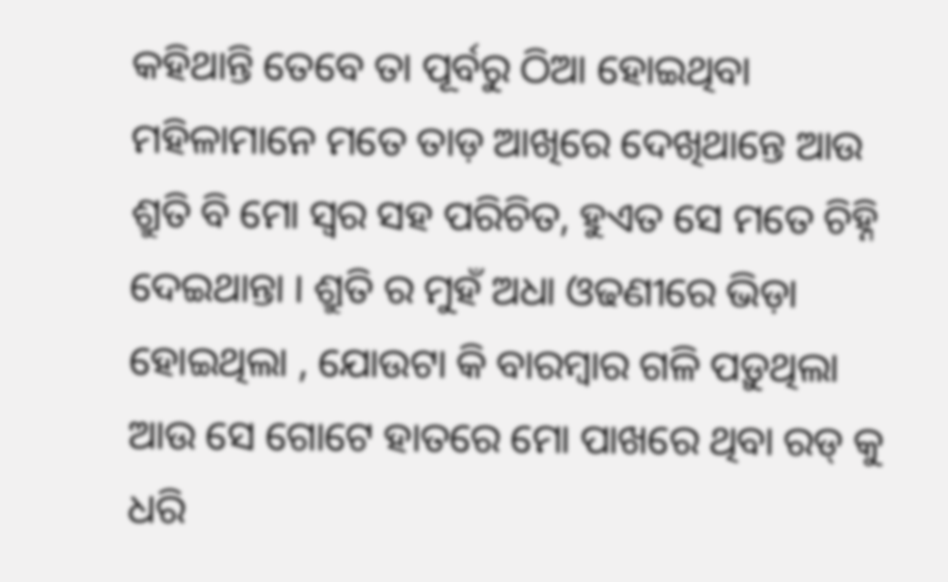କହିଥାନ୍ତି ତେବେ ତା ପୂର୍ବରୁ ଠିଆ ହୋଇଥିବା ମହିଳାମାନେ ମତେ ତାଡ଼ ଆଖିରେ ଦେଖିଥାନ୍ତେ ଆଉ ଶ୍ରୁତି ବି ମୋ ସ୍ଵର ସହ ପରିଚିତ, ହୁଏତ ସେ ମତେ ଚିହ୍ନି ଦେଇଥାନ୍ତା । ଶ୍ରୁତି ର ମୁହଁ ଅଧା ଓଢଣୀରେ ଭିଡ଼ା ହୋଇଥିଲା , ଯୋଉଟା କି ବାରମ୍ବାର ଗଳି ପଡ଼ୁଥିଲା ଆଉ ସେ ଗୋଟେ ହାତରେ ମୋ ପାଖରେ ଥିବା ରଡ୍ କୁ ଧରି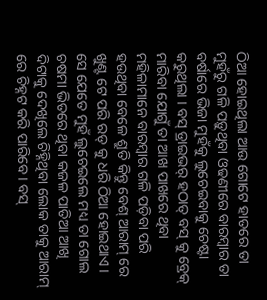ଠିଆ ହୋଇଥିଲା ଆଉ ଗୋଟେ ହାତରେ ତା ମୁହଁରୁ ଗଳି ପଡ଼ୁଥିବା ଓଢଣୀରେ ବାରମ୍ବାର ତା ବର୍ଷାରେ ଭିଜା ମୁହଁକୁ ଲୁଚେଇବାକୁ ଚେଷ୍ଟା କରୁଥିଲା । ବସ୍ ଡ୍ରାଇଭର୍ ହଠାତ୍ ବସ୍ କୁ ବ୍ରେକ୍ ମାରିବା ଯୋଗୁଁ ତା ଆଖ ପାଖରେ ଥିବା ମହିଳାମାନେ ବାରମ୍ବାର ଗଳି ପଡ଼ିବା ପରି ହଉଥିବା ବେଳେ ଶ୍ରୁତି କିନ୍ତୁ ବେଶ୍ ଆରାମ୍ ରେ ଖୁଣ୍ଟ ଟେ ପରି ରଡ୍ କୁ ଧରି ଠିଆ ହୋଇଥାଏ । ସେ ଯେତେ ମୁହଁ ଲୁଚେଇଲେ ମଧ୍ୟ ତା ଗୋଲ ଚଷମା ଭିତରେ ଥିବା କଜଳ ପାତିଆ ଆଖି ଦିଟାକୁ ଦେଖିଲେ ଚିହ୍ନିଥିବା ଲୋକ ତାକୁ ଆରାମ୍ ରେ ଚିହ୍ନଟ କରି ପାରିବେ । ବସ୍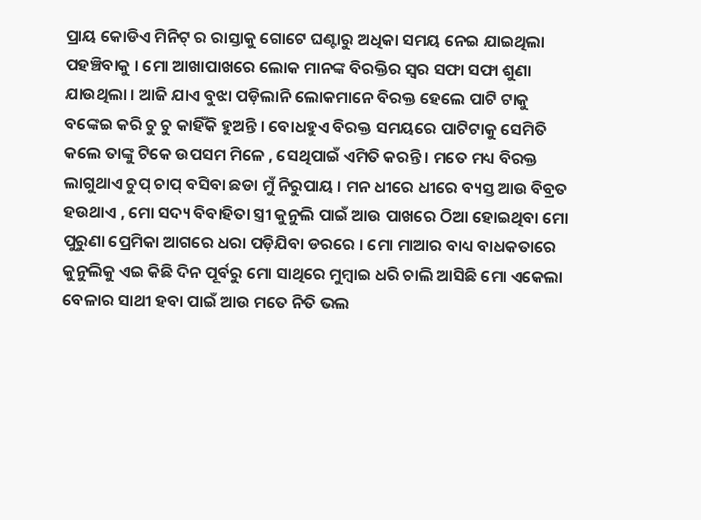ପ୍ରାୟ କୋଡିଏ ମିନିଟ୍ ର ରାସ୍ତାକୁ ଗୋଟେ ଘଣ୍ଟାରୁ ଅଧିକା ସମୟ ନେଇ ଯାଇଥିଲା ପହଞ୍ଚିବାକୁ । ମୋ ଆଖାପାଖରେ ଲୋକ ମାନଙ୍କ ବିରକ୍ତିର ସ୍ଵର ସଫା ସଫା ଶୁଣା ଯାଉଥିଲା । ଆଜି ଯାଏ ବୁଝା ପଡ଼ିଲାନି ଲୋକମାନେ ବିରକ୍ତ ହେଲେ ପାଟି ଟାକୁ ବଙ୍କେଇ କରି ଚୁ ଚୁ କାହିଁକି ହୁଅନ୍ତି । ବୋଧହୁଏ ବିରକ୍ତ ସମୟରେ ପାଟିଟାକୁ ସେମିତି କଲେ ତାଙ୍କୁ ଟିକେ ଉପସମ ମିଳେ , ସେଥିପାଇଁ ଏମିତି କରନ୍ତି । ମତେ ମଧ୍ୟ ବିରକ୍ତ ଲାଗୁଥାଏ ଚୁପ୍ ଚାପ୍ ବସିବା ଛଡା ମୁଁ ନିରୁପାୟ । ମନ ଧୀରେ ଧୀରେ ବ୍ୟସ୍ତ ଆଉ ବିବ୍ରତ ହଉଥାଏ , ମୋ ସଦ୍ୟ ବିବାହିତା ସ୍ତ୍ରୀ କୁନୁଲି ପାଇଁ ଆଉ ପାଖରେ ଠିଆ ହୋଇଥିବା ମୋ ପୁରୁଣା ପ୍ରେମିକା ଆଗରେ ଧରା ପଡ଼ିଯିବା ଡରରେ । ମୋ ମାଆର ବାଧ୍ୟ ବାଧକତାରେ କୁନୁଲିକୁ ଏଇ କିଛି ଦିନ ପୂର୍ବରୁ ମୋ ସାଥିରେ ମୁମ୍ବାଇ ଧରି ଚାଲି ଆସିଛି ମୋ ଏକେଲା ବେଳାର ସାଥୀ ହବା ପାଇଁ ଆଉ ମତେ ନିତି ଭଲ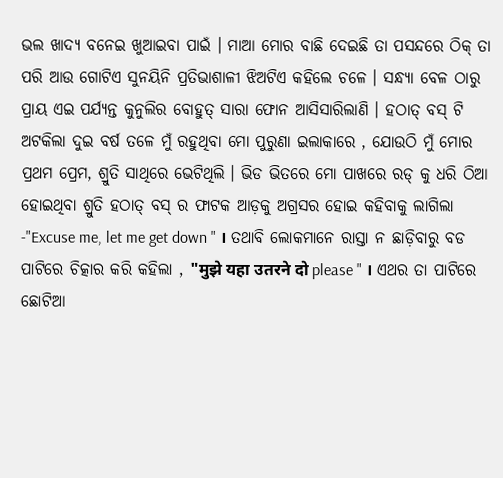ଭଲ ଖାଦ୍ୟ ବନେଇ ଖୁଆଇବା ପାଇଁ । ମାଆ ମୋର ବାଛି ଦେଇଛି ତା ପସନ୍ଦରେ ଠିକ୍ ତା ପରି ଆଉ ଗୋଟିଏ ସୁନୟିନି ପ୍ରତିଭାଶାଳୀ ଝିଅଟିଏ କହିଲେ ଚଳେ । ସନ୍ଧ୍ଯା ବେଳ ଠାରୁ ପ୍ରାୟ ଏଇ ପର୍ଯ୍ୟନ୍ତ କୁନୁଲିର ବୋହୁତ୍ ସାରା ଫୋନ ଆସିସାରିଲାଣି । ହଠାତ୍ ବସ୍ ଟି ଅଟକିଲା ଦୁଇ ବର୍ଷ ତଳେ ମୁଁ ରହୁଥିବା ମୋ ପୁରୁଣା ଇଲାକାରେ , ଯୋଉଠି ମୁଁ ମୋର ପ୍ରଥମ ପ୍ରେମ, ଶ୍ରୁତି ସାଥିରେ ଭେଟିଥିଲି । ଭିଡ ଭିତରେ ମୋ ପାଖରେ ରଡ୍ କୁ ଧରି ଠିଆ ହୋଇଥିବା ଶ୍ରୁତି ହଠାତ୍ ବସ୍ ର ଫାଟକ ଆଡ଼କୁ ଅଗ୍ରସର ହୋଇ କହିବାକୁ ଲାଗିଲା -"Excuse me, let me get down " । ତଥାବି ଲୋକମାନେ ରାସ୍ତା ନ ଛାଡ଼ିବାରୁ ବଡ ପାଟିରେ ଚିତ୍କାର କରି କହିଲା , "मुझे यहा उतरने दो please " । ଏଥର ତା ପାଟିରେ ଛୋଟିଆ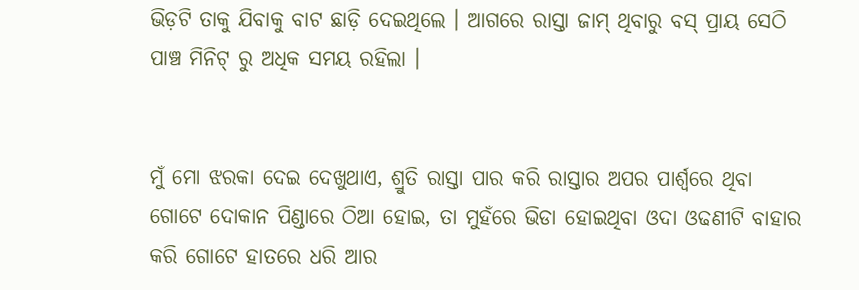ଭିଡ଼ଟି ତାକୁ ଯିବାକୁ ବାଟ ଛାଡ଼ି ଦେଇଥିଲେ । ଆଗରେ ରାସ୍ତା ଜାମ୍ ଥିବାରୁ ବସ୍ ପ୍ରାୟ ସେଠି ପାଞ୍ଚ ମିନିଟ୍ ରୁ ଅଧିକ ସମୟ ରହିଲା ।


ମୁଁ ମୋ ଝରକା ଦେଇ ଦେଖୁଥାଏ, ଶ୍ରୁତି ରାସ୍ତା ପାର କରି ରାସ୍ତାର ଅପର ପାର୍ଶ୍ୱରେ ଥିବା ଗୋଟେ ଦୋକାନ ପିଣ୍ଡାରେ ଠିଆ ହୋଇ, ତା ମୁହଁରେ ଭିଡା ହୋଇଥିବା ଓଦା ଓଢଣୀଟି ବାହାର କରି ଗୋଟେ ହାତରେ ଧରି ଆର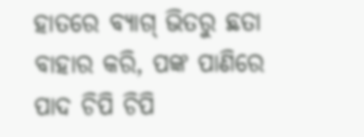ହାତରେ ବ୍ୟାଗ୍ ଭିତରୁ ଛତା ବାହାର କରି, ପଙ୍କ ପାଣିରେ ପାଦ ଚିପି ଚିପି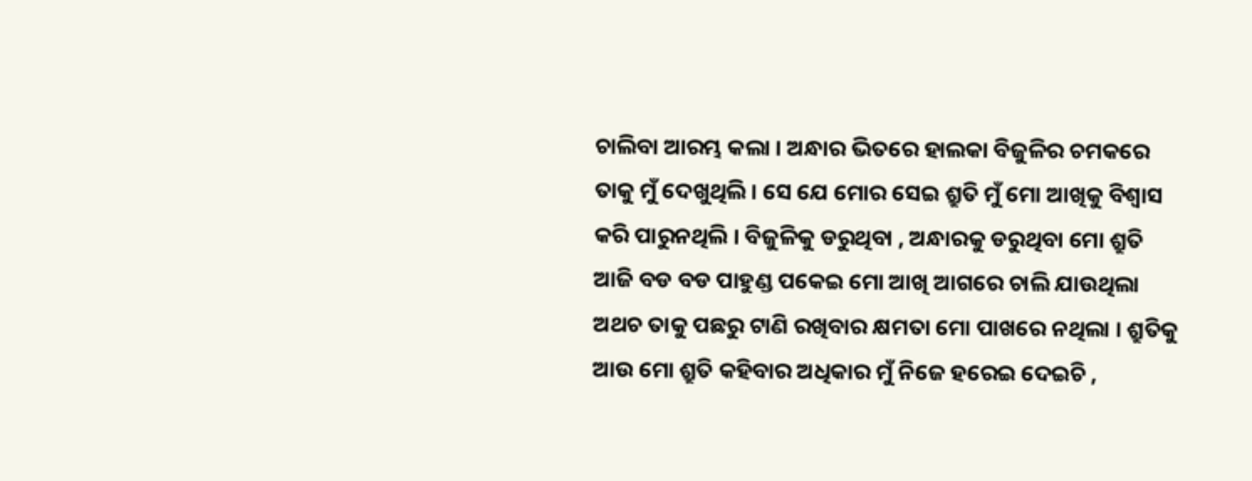ଚାଲିବା ଆରମ୍ଭ କଲା । ଅନ୍ଧାର ଭିତରେ ହାଲକା ବିଜୁଳିର ଚମକରେ ତାକୁ ମୁଁ ଦେଖୁଥିଲି । ସେ ଯେ ମୋର ସେଇ ଶ୍ରୁତି ମୁଁ ମୋ ଆଖିକୁ ବିଶ୍ଵାସ କରି ପାରୁନଥିଲି । ବିଜୁଳିକୁ ଡରୁଥିବା , ଅନ୍ଧାରକୁ ଡରୁଥିବା ମୋ ଶ୍ରୁତି ଆଜି ବଡ ବଡ ପାହୁଣ୍ଡ ପକେଇ ମୋ ଆଖି ଆଗରେ ଚାଲି ଯାଉଥିଲା ଅଥଚ ତାକୁ ପଛରୁ ଟାଣି ରଖିବାର କ୍ଷମତା ମୋ ପାଖରେ ନଥିଲା । ଶ୍ରୁତିକୁ ଆଉ ମୋ ଶ୍ରୁତି କହିବାର ଅଧିକାର ମୁଁ ନିଜେ ହରେଇ ଦେଇଚି ,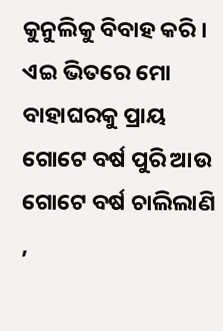କୁନୁଲିକୁ ବିବାହ କରି । ଏଇ ଭିତରେ ମୋ ବାହାଘରକୁ ପ୍ରାୟ ଗୋଟେ ବର୍ଷ ପୁରି ଆଉ ଗୋଟେ ବର୍ଷ ଚାଲିଲାଣି ,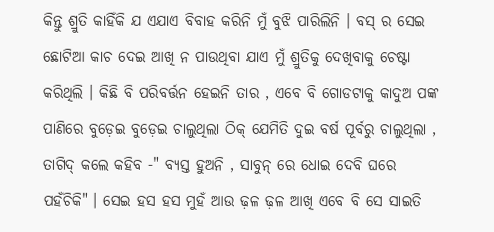କିନ୍ତୁ ଶ୍ରୁତି କାହିଁକି ଯ ଏଯାଏ ବିବାହ କରିନି ମୁଁ ବୁଝି ପାରିଲିନି । ବସ୍ ର ସେଇ ଛୋଟିଆ କାଚ ଦେଇ ଆଖି ନ ପାଉଥିବା ଯାଏ ମୁଁ ଶ୍ରୁତିକୁ ଦେଖିବାକୁ ଚେଷ୍ଟା କରିଥିଲି । କିଛି ବି ପରିବର୍ତ୍ତନ ହେଇନି ତାର , ଏବେ ବି ଗୋଡଟାକୁ କାଦୁଅ ପଙ୍କ ପାଣିରେ ବୁଡ଼େଇ ବୁଡ଼େଇ ଚାଲୁଥିଲା ଠିକ୍ ଯେମିତି ଦୁଇ ବର୍ଷ ପୂର୍ବରୁ ଚାଲୁଥିଲା , ତାଗିଦ୍ କଲେ କହିବ -" ବ୍ୟସ୍ତ ହୁଅନି , ସାବୁନ୍ ରେ ଧୋଇ ଦେବି ଘରେ ପହଁଚିକି" । ସେଇ ହସ ହସ ମୁହଁ ଆଉ ଢ଼ଳ ଢ଼ଳ ଆଖି ଏବେ ବି ସେ ସାଇତି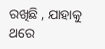ରଖିଛି , ଯାହାକୁ ଥରେ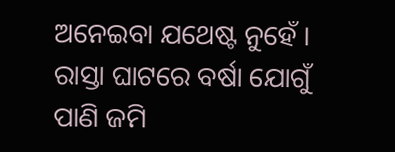ଅନେଇବା ଯଥେଷ୍ଟ ନୁହେଁ । ରାସ୍ତା ଘାଟରେ ବର୍ଷା ଯୋଗୁଁ ପାଣି ଜମି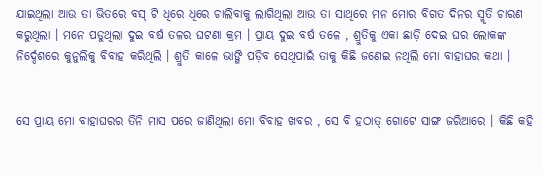ଯାଇଥିଲା ଆଉ ତା ଭିତରେ ବସ୍ ଟି ଧିରେ ଧିରେ ଚାଲିବାକୁ ଲାଗିଥିଲା ଆଉ ତା ସାଥିରେ ମନ ମୋର ବିଗତ ଦିନର ସ୍ମୃତି ଚାରଣ କରୁଥିଲା । ମନେ ପଡୁଥିଲା ଦୁଇ ବର୍ଷ ତଳର ଘଟଣା କ୍ରମ । ପ୍ରାୟ ଦୁଇ ବର୍ଷ ତଳେ , ଶ୍ରୁତିକୁ ଏକା ଛାଡ଼ି ଦେଇ ଘର ଲୋକଙ୍କ ନିର୍ଦ୍ଦେଶରେ କୁନୁଲିକୁ ବିବାହ କରିଥିଲି । ଶ୍ରୁତି କାଳେ ଭାଙ୍ଗି ପଡ଼ିବ ସେଥିପାଇଁ ତାକୁ କିଛି ଜଣେଇ ନଥିଲି ମୋ ବାହାଘର କଥା ।


ସେ ପ୍ରାୟ ମୋ ବାହାଘରର ତିନି ମାସ ପରେ ଜାଣିଥିଲା ମୋ ବିବାହ ଖବର , ସେ ବି ହଠାତ୍ ଗୋଟେ ସାଙ୍ଗ ଜରିଆରେ । କିଛି କହି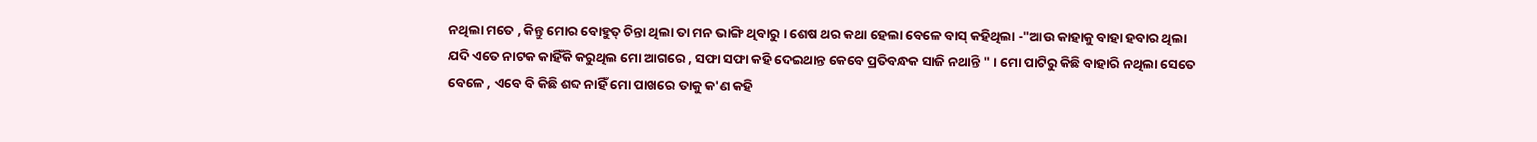ନଥିଲା ମତେ , କିନ୍ତୁ ମୋର ବୋହୁତ୍ ଚିନ୍ତା ଥିଲା ତା ମନ ଭାଙ୍ଗି ଥିବାରୁ । ଶେଷ ଥର କଥା ହେଲା ବେଳେ ବାସ୍ କହିଥିଲା -"ଆଉ କାହାକୁ ବାହା ହବାର ଥିଲା ଯଦି ଏତେ ନାଟକ କାହିଁକି କରୁଥିଲ ମୋ ଆଗରେ , ସଫା ସଫା କହି ଦେଇଥାନ୍ତ କେବେ ପ୍ରତିବନ୍ଧକ ସାଜି ନଥାନ୍ତି " । ମୋ ପାଟିରୁ କିଛି ବାହାରି ନଥିଲା ସେତେ ବେଳେ , ଏବେ ବି କିଛି ଶବ୍ଦ ନାହିଁ ମୋ ପାଖରେ ତାକୁ କ'ଣ କହି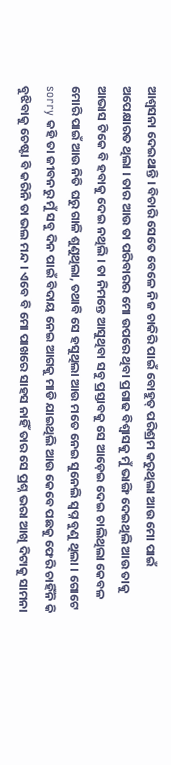ଆଶ୍ୱସନା ଦେଇଥାନ୍ତି । ବିଚାରି ସେତେ ବେଳେ ନିଜ ଚାକିରି ପାଇଁ ବୋହୁତ୍ ପରିଶ୍ରମ କରୁଥିଲା ଆଉ ମୋ ପାଇଁ ଅପେକ୍ଷାରତ ଥିଲା । ତାର ଆଉ ତା ପରିବାରର ମୋ ଉପରେ ଥିବା ପ୍ରଗାଢ ବିଶ୍ଵାସକୁ ମୁଁ ଭାଙ୍ଗି ଦେଇଥିଲି ଆଉ ତାକୁ ଆଭାସ ଟିକେ ବି ହବାକୁ ଦେଇ ନଥିଲି । ତା ନିମନ୍ତେ ଆସୁଥିବା ସବୁ ପ୍ରସ୍ତାବକୁ ସେ ଆଡ଼େଇ ଦେଇ ଚାଲିଥିଲା କେବଳ ମୋରି ପାଇଁ ଆଉ ନିତି ଘରୁ ଗାଳି ଶୁଣୁଥିଲା, ତଥାବି ସେ ହସୁଥିଲା ଆଉ ମତେ ନେଇ ସୁନେଲି ସ୍ଵପ୍ନ ବୁଣୁ ଥିଲା । ଗୋଟେ sorry କହି ତା ଜୀବନରୁ ମୁଁ ସବୁ ଦିନ ପାଇଁ ବିଦାୟ ନେଇ ଆଗକୁ ମାଡି ଯାଇଥିଲି ଆଉ କେବେ ପଛକୁ ଫେରି ଚାହିଁନି କି ବୁଝିବାକୁ ଚେଷ୍ଟା ବି କରିନି ତା ଭଲ ମନ୍ଦ । ଏବେ ବି ମୋ ପାଖରେ ସାହସ ନାହିଁ ତାର ସେ ପ୍ରଶ୍ନ ଭରା ଆଖି ଦିଟାକୁ ସାମନା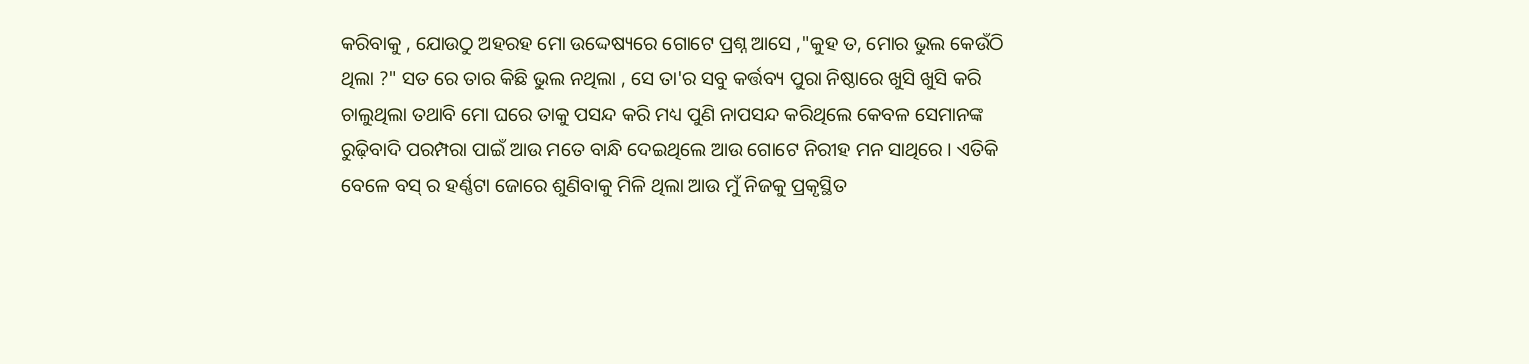କରିବାକୁ , ଯୋଉଠୁ ଅହରହ ମୋ ଉଦ୍ଦେଷ୍ୟରେ ଗୋଟେ ପ୍ରଶ୍ନ ଆସେ ,"କୁହ ତ, ମୋର ଭୁଲ କେଉଁଠି ଥିଲା ?" ସତ ରେ ତାର କିଛି ଭୁଲ ନଥିଲା , ସେ ତା'ର ସବୁ କର୍ତ୍ତବ୍ୟ ପୁରା ନିଷ୍ଠାରେ ଖୁସି ଖୁସି କରି ଚାଲୁଥିଲା ତଥାବି ମୋ ଘରେ ତାକୁ ପସନ୍ଦ କରି ମଧ୍ୟ ପୁଣି ନାପସନ୍ଦ କରିଥିଲେ କେବଳ ସେମାନଙ୍କ ରୁଢ଼ିବାଦି ପରମ୍ପରା ପାଇଁ ଆଉ ମତେ ବାନ୍ଧି ଦେଇଥିଲେ ଆଉ ଗୋଟେ ନିରୀହ ମନ ସାଥିରେ । ଏତିକି ବେଳେ ବସ୍ ର ହର୍ଣ୍ଣଟା ଜୋରେ ଶୁଣିବାକୁ ମିଳି ଥିଲା ଆଉ ମୁଁ ନିଜକୁ ପ୍ରକୃସ୍ଥିତ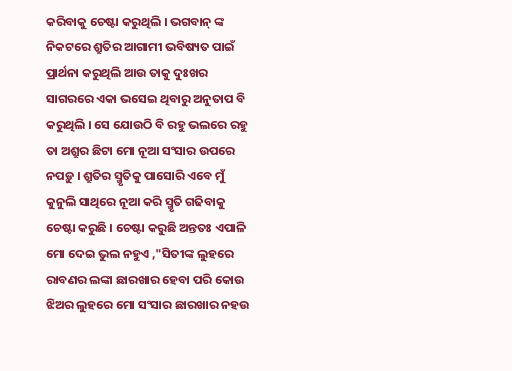କରିବାକୁ ଚେଷ୍ଟା କରୁଥିଲି । ଭଗବାନ୍ ଙ୍କ ନିକଟରେ ଶ୍ରୁତିର ଆଗାମୀ ଭବିଷ୍ୟତ ପାଇଁ ପ୍ରାର୍ଥନା କରୁଥିଲି ଆଉ ତାକୁ ଦୁଃଖର ସାଗରରେ ଏକା ଭସେଇ ଥିବାରୁ ଅନୁତାପ ବି କରୁଥିଲି । ସେ ଯୋଉଠି ବି ରହୁ ଭଲରେ ରହୁ ତା ଅଶ୍ରୁର ଛିଟା ମୋ ନୂଆ ସଂସାର ଉପରେ ନପଡ଼ୁ । ଶ୍ରୁତିର ସ୍ମୃତିକୁ ପାସୋରି ଏବେ ମୁଁ କୁନୁଲି ସାଥିରେ ନୂଆ କରି ସ୍ମୃତି ଗଢିବାକୁ ଚେଷ୍ଟା କରୁଛି । ଚେଷ୍ଟା କରୁଛି ଅନ୍ତତଃ ଏପାଳି ମୋ ଦେଇ ଭୁଲ ନହୁଏ ,"ସିତୀଙ୍କ ଲୁହରେ ରାବଣର ଲଙ୍କା ଛାରଖାର ହେବା ପରି କୋଉ ଝିଅର ଲୁହରେ ମୋ ସଂସାର ଛାରଖାର ନହଉ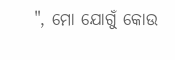", ମୋ ଯୋଗୁଁ କୋଉ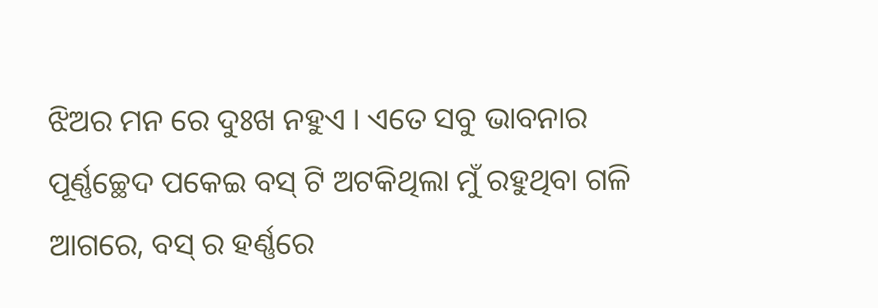ଝିଅର ମନ ରେ ଦୁଃଖ ନହୁଏ । ଏତେ ସବୁ ଭାବନାର ପୂର୍ଣ୍ଣଚ୍ଛେଦ ପକେଇ ବସ୍ ଟି ଅଟକିଥିଲା ମୁଁ ରହୁଥିବା ଗଳି ଆଗରେ, ବସ୍ ର ହର୍ଣ୍ଣରେ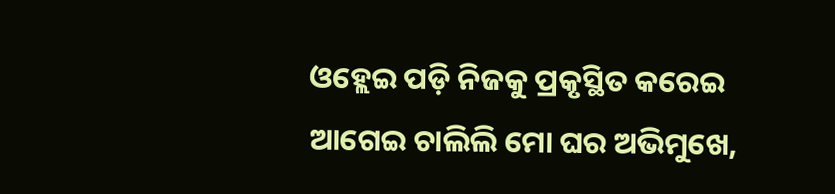ଓହ୍ଲେଇ ପଡ଼ି ନିଜକୁ ପ୍ରକୃସ୍ଥିତ କରେଇ ଆଗେଇ ଚାଲିଲି ମୋ ଘର ଅଭିମୁଖେ,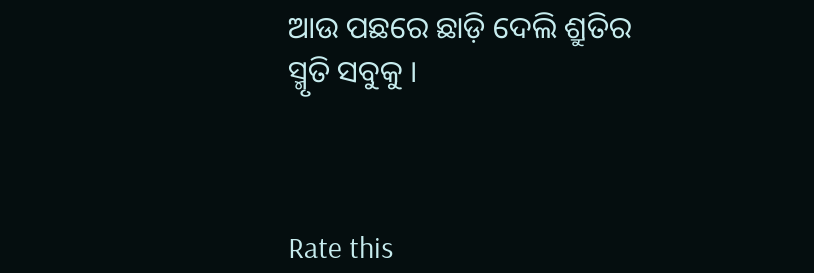ଆଉ ପଛରେ ଛାଡ଼ି ଦେଲି ଶ୍ରୁତିର ସ୍ମୃତି ସବୁକୁ ।



Rate this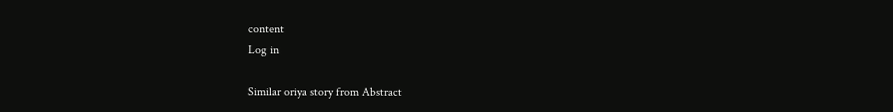content
Log in

Similar oriya story from Abstract